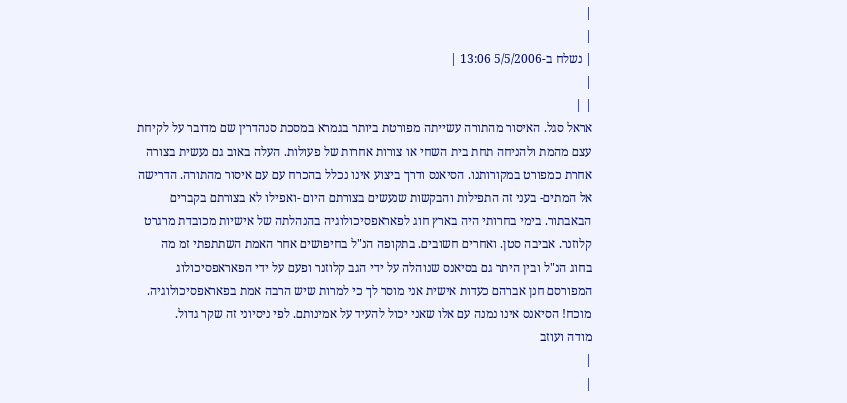|
|
| נשלח ב-5/5/2006 13:06 |
|
| |
אראל סגל. האיסור מהתורה עשייתה מפורטת ביותר בגמרא במסכת סנהדרין שם מדובר על לקיחת עצם מהמת ולהניחה תחת בית השחי או צורות אחרות של פעולות. העלה באוב גם נעשית בצורה אחרת כמפורט במקורותנו. הסיאנס ודרך ביצוע אינו נכלל בהכרח עם עם איסור מהתורה. הדרישה אל המתים- בעני זה התפילות והבקשות שנעשים בצורתם היום -ואפילו לא בצורתם בקברים הבאבתור. בימי בחרותי היה בארץ חוג לפאראפסיכולוגיה בהנהלתה של אישיות מכובדת מרגרט קלוזנר. אביבה סטן. ואחרים חשובים. בתקופה הנ"ל בחיפושים אחר האמת השתתפתי זמ מה בחוג הנ"ל ובין היתר גם בסיאנס שנוהלה על ידי הגב קלוזנר ופעם על ידי הפאראפסיכולוג המפורסם חנן אברהם כעדות אישית אני מוסר לך כי למרות שיש הרבה אמת בפאראפסיכולוגיה. מוכח! הסיאנס אינו נמנה עם אלו שאני יכול להעיד על אמינותם. לפי ניסיוני זה שקר גדול.
מודה ועוזב
|
|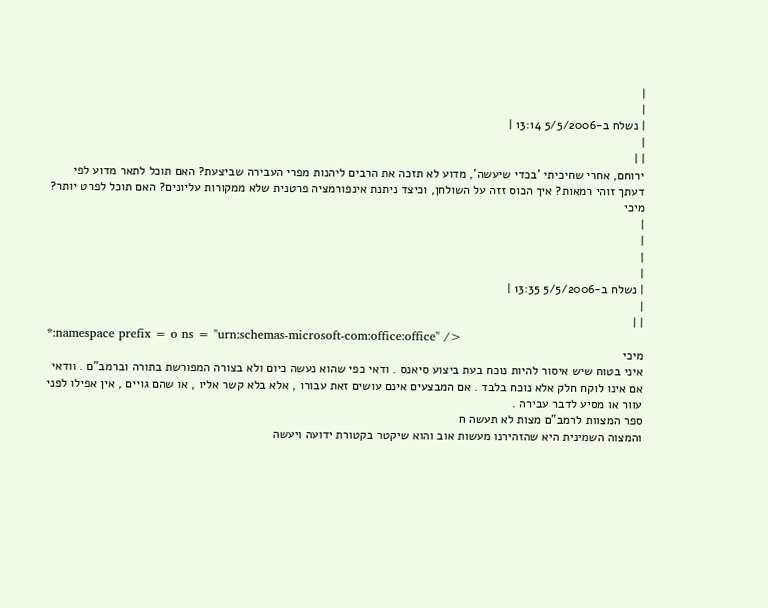|
|
| נשלח ב-5/5/2006 13:14 |
|
| |
ירוחם, אחרי שחיכיתי 'בכדי שיעשה', מדוע לא תזכה את הרבים ליהנות מפרי העבירה שביצעת? האם תוכל לתאר מדוע לפי דעתך זוהי רמאות? איך הכוס זזה על השולחן, וכיצד ניתנת אינפורמציה פרטנית שלא ממקורות עליונים? האם תוכל לפרט יותר?
מיכי
|
|
|
|
| נשלח ב-5/5/2006 13:35 |
|
| |
*:namespace prefix = o ns = "urn:schemas-microsoft-com:office:office" />
מיכי
איני בטוח שיש איסור להיות נוכח בעת ביצוע סיאנס . ודאי כפי שהוא נעשה כיום ולא בצורה המפורשת בתורה וברמב"ם . וודאי אם אינו לוקח חלק אלא נוכח בלבד . אם המבצעים אינם עושים זאת עבורו , אלא בלא קשר אליו , או שהם גויים , אין אפילו לפני עוור או מסיע לדבר עבירה .
ספר המצוות לרמב"ם מצות לא תעשה ח
והמצוה השמינית היא שהזהירנו מעשות אוב והוא שיקטר בקטורת ידועה ויעשה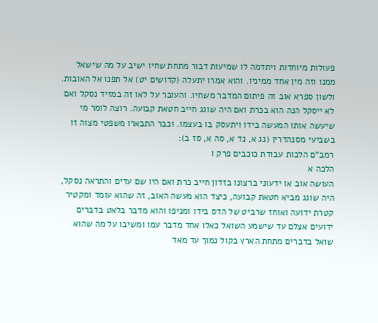פעולות מיוחדות ויתדמה לו שמיעות דבור מתחת שחיו ישיב על מה שישאל ממנו וזה מין אחד ממיניו. והוא אמרו יתעלה (קדושים יט) אל תפנו אל האובות. ולשון ספרא אוב זה פיתום המדבר משחיו. והעובר על לאו זה במזיד נסקל ואם לא ייסקל הנה הוא בכרת ואם היה שוגג חייב חטאת קבועה. רוצה לומר מי שיעשה אותו המעשה בידו ויתעסק בו בעצמו. וכבר התבארו משפטי מצוה זו בשביעי מסנהדרין (נג א, נד א, סה א, סז ב):
רמב"ם הלכות עבודת כוכבים פרק ו
הלכה א
העושה אוב או ידעוני ברצונו בזדון חייב כרת ואם היו שם עדים והתראה נסקל, היה שוגג מביא חטאת קבועה, כיצד הוא מעשה האוב, זה שהוא עומד ומקטיר קטרת ידועה ואוחז שרביט של הדס בידו ומניפו והוא מדבר בלאט בדברים ידועים אצלם עד שישמע השואל כאלו אחד מדבר עמו ומשיבו על מה שהוא שואל בדברים מתחת הארץ בקול נמוך עד מאד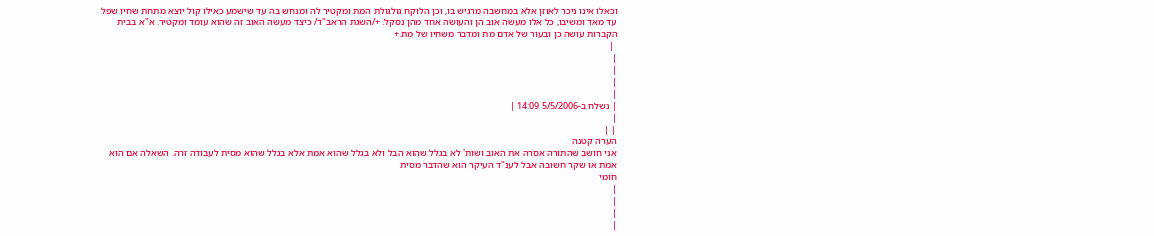וכאלו אינו ניכר לאוזן אלא במחשבה מרגיש בו, וכן הלוקח גולגולת המת ומקטיר לה ומנחש בה עד שישמע כאילו קול יוצא מתחת שחיו שפל עד מאד ומשיבו, כל אלו מעשה אוב הן והעושה אחד מהן נסקל. +/השגת הראב"ד/ כיצד מעשה האוב זה שהוא עומד ומקטיר. א"א בבית הקברות עושה כן ובעור של אדם מת ומדבר משחיו של מת.+
 |
|
|
|
|
| נשלח ב-5/5/2006 14:09 |
|
| |
הערה קטנה
אני חושב שהתורה אסרה את האוב ושות' לא בגלל שהוא הבל ולא בגלל שהוא אמת אלא בגלל שהוא מסית לעבודה זרה. השאלה אם הוא אמת או שקר חשובה אבל לענ"ד העיקר הוא שהדבר מסית
חומי
|
|
|
|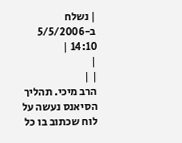| נשלח ב-5/5/2006 14:10 |
|
| |
הרב מיכי. תהליך הסיאנס נעשה על לוח שכתוב בו כל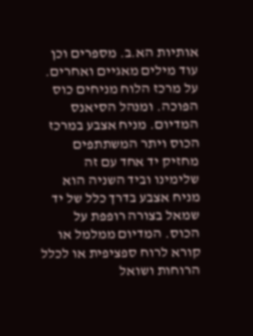אותיות הא.ב. מספרים וכן עוד מילים מאגיים ואחרים. על מרכז הלוח מניחים כוס הפוכה. ומנהל הסיאנס המדיום. מניח אצבע במרכז הכוס ויתר המשתתפים מחזיק יד אחד עם זה שלימינו וביד השניה הוא מניח אצבע בדרך כלל של יד שמאל בצורה רופפת על הכוס. המדיום ממלמל או קורא לרוח ספציפית או לכלל הרוחות ושואל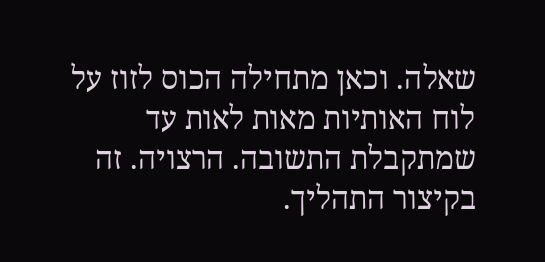שאלה. וכאן מתחילה הכוס לזוז על לוח האותיות מאות לאות עד שמתקבלת התשובה. הרצויה. זה בקיצור התהליך.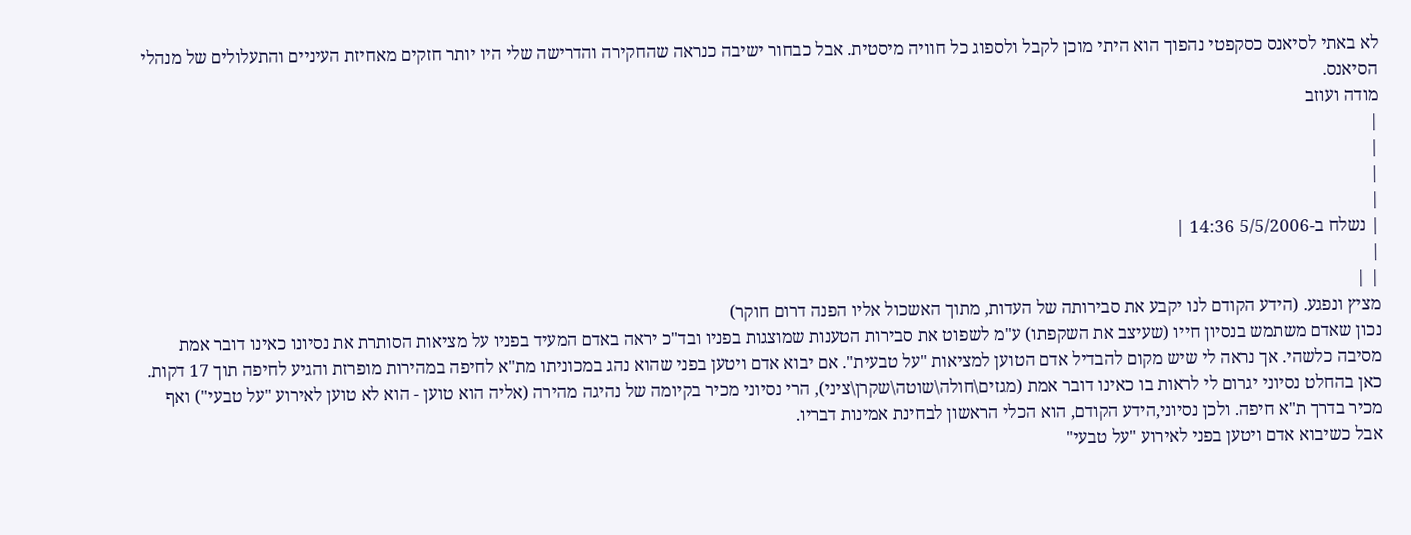לא באתי לסיאנס כסקפטי נהפוך הוא היתי מוכן לקבל ולספוג כל חוויה מיסטית. אבל כבחור ישיבה כנראה שהחקירה והדרישה שלי היו יותר חזקים מאחיזת העיניים והתעלולים של מנהלי הסיאנס.
מודה ועוזב
|
|
|
|
| נשלח ב-5/5/2006 14:36 |
|
| |
מציץ ונפגע. (הידע הקודם לנו יקבע את סבירותה של העדות, מתוך האשכול אליו הפנה דרום חוקר)
נכון שאדם משתמש בנסיון חייו (שעיצב את השקפתו) ע"מ לשפוט את סבירות הטענות שמוצגות בפניו ובד"כ יראה באדם המעיד בפניו על מציאות הסותרת את נסיונו כאינו דובר אמת מסיבה כלשהי. אך נראה לי שיש מקום להבדיל אדם הטוען למציאות "על טבעית". אם יבוא אדם ויטען בפני שהוא נהג במכוניתו מת"א לחיפה במהירות מופרזת והגיע לחיפה תוך 17 דקות. כאן בהחלט נסיוני יגרום לי לראות בו כאינו דובר אמת (מגזים\חולה\שוטה\שקרן\ציני), הרי נסיוני מכיר בקיומה של נהיגה מהירה (אליה הוא טוען - הוא לא טוען לאירוע "על טבעי") ואף מכיר בדרך ת"א חיפה. ולכן נסיוני,הידע הקודם, הוא הכלי הראשון לבחינת אמינות דבריו.
אבל כשיבוא אדם ויטען בפני לאירוע "על טבעי"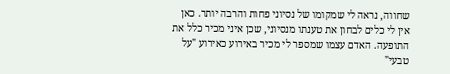שחווה, נראה לי שמקומו של נסיוני פחות והרבה יותר. כאן אין לי כלים לבחון את טענתו מנסיוני, שכן איני מכיר כלל את התופעה. האדם עצמו שמספר לי מכיר באירוע כאירוע "על טבעי"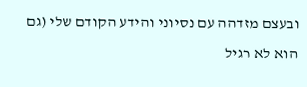ובעצם מזדהה עם נסיוני והידע הקודם שלי (גם הוא לא רגיל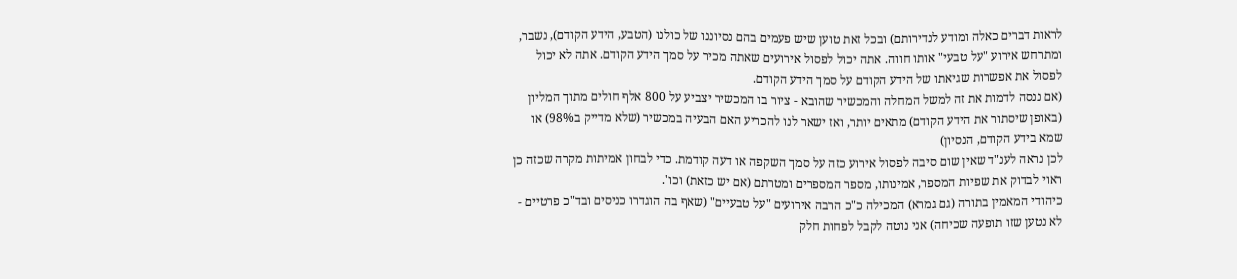לראות דברים כאלה ומודע לנדירותם) ובכל זאת טוען שיש פעמים בהם נסיוננו של כולנו (הטבע, הידע הקודם), נשבר, ומתרחש אירוע "על טבעי" אותו חווה. אתה יכול לפסול אירועים שאתה מכיר על סמך הידע הקודם. אתה לא יכול לפסול את אפשרות שגיאתו של הידע הקודם על סמך הידע הקודם.
(אם ננסה לדמות את זה למשל המחלה והמכשיר שהובא - ציור בו המכשיר יצביע על 800 אלף חולים מתוך המליון (באופן שיסתור את הידע הקודם) מתאים יותר, ואז ישאר לנו להכריע האם הבעיה במכשיר (שלא מדייק ב98%) או שמא בידע הקודם, הנסיון)
לכן נראה לענ"ד שאין שום סיבה לפסול אירוע כזה על סמך השקפה או דעה קודמת. כדי לבחון אמיתות מקרה שכזה כן ראוי לבדוק את שפיות המספר, אמינותו, מספר המספרים ומטרתם (אם יש כזאת) וכו'.
כיהודי המאמין בתורה (גם גמרא) המכילה כ"כ הרבה אירועים "על טבעיים" (שאף בה הוגדרו כניסים ובד"כ פרטיים - לא נטען שזו תופעה שכיחה) אני נוטה לקבל לפחות חלק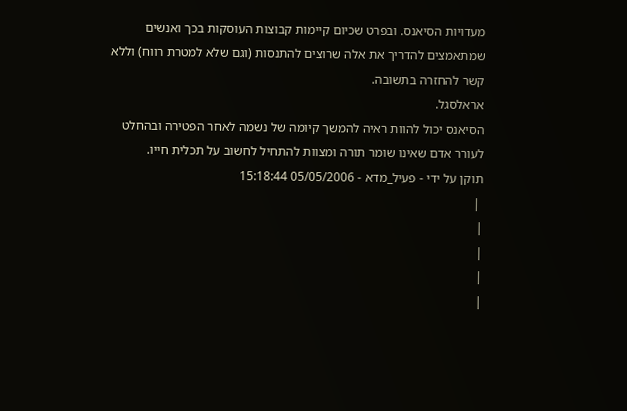מעדויות הסיאנס. ובפרט שכיום קיימות קבוצות העוסקות בכך ואנשים שמתאמצים להדריך את אלה שרוצים להתנסות (וגם שלא למטרת רווח) וללא קשר להחזרה בתשובה.
אראלסגל.
הסיאנס יכול להוות ראיה להמשך קיומה של נשמה לאחר הפטירה ובהחלט לעורר אדם שאינו שומר תורה ומצוות להתחיל לחשוב על תכלית חייו.
תוקן על ידי - פעיל_מדא - 05/05/2006 15:18:44
 |
|
|
|
|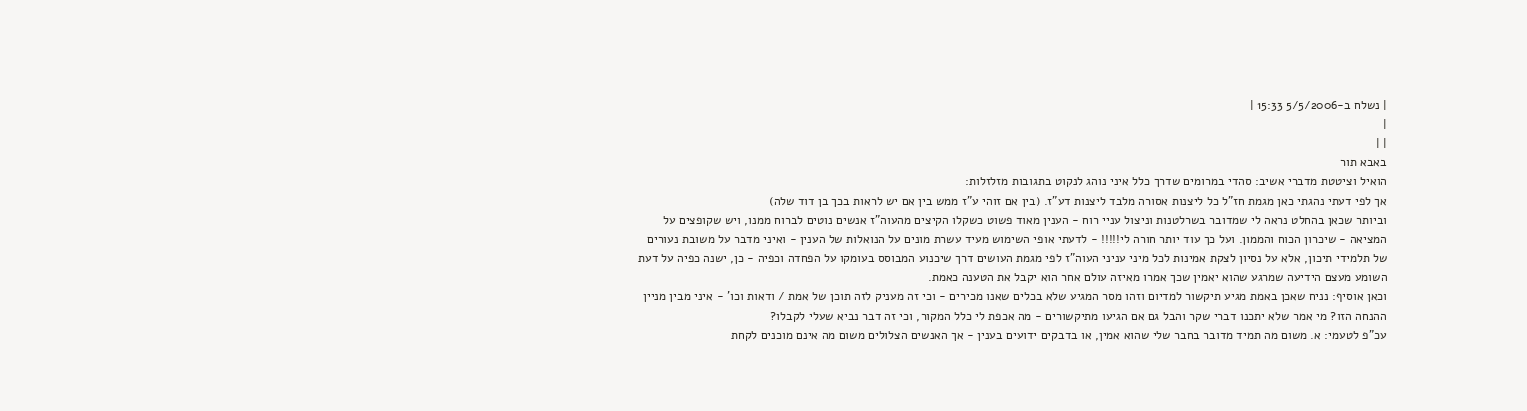| נשלח ב-5/5/2006 15:33 |
|
| |
באבא תור
הואיל וציטטת מדברי אשיב: סהדי במרומים שדרך כלל איני נוהג לנקוט בתגובות מזלזלות:
אך לפי דעתי נהגתי כאן מגמת חז"ל כל ליצנות אסורה מלבד ליצנות דע"ז. (בין אם זוהי ע"ז ממש בין אם יש לראות בכך בן דוד שלה)
וביותר שכאן בהחלט נראה לי שמדובר בשרלטנות וניצול עניי רוח - הענין מאוד פשוט כשקלו הקיצים מהעוה"ז אנשים נוטים לברוח ממנו, ויש שקופצים על המציאה - שיכרון הכוח והממון. ועל כך עוד יותר חורה לי!!!!! - לדעתי אופי השימוש מעיד עשרת מונים על הנואלות של הענין - ואיני מדבר על משובת נעורים של תלמידי תיכון, אלא על נסיון לצקת אמינות לכל מיני עניני העוה"ז לפי מגמת העושים דרך שיכנוע המבוסס בעומקו על הפחדה וכפיה - כן, ישנה כפיה על דעת השומע מעצם הידיעה שמרגע שהוא יאמין שכך אמרו מאיזה עולם אחר הוא יקבל את הטענה כאמת.
וכאן אוסיף: נניח שאכן באמת מגיע תיקשור למדיום וזהו מסר המגיע שלא בכלים שאנו מכירים - וכי זה מעניק לזה תוכן של אמת / ודאות וכו' - איני מבין מניין ההנחה הזו? מי אמר שלא יתכנו דברי שקר והבל גם אם הגיעו מתיקשורים - מה אכפת לי כלל המקור, וכי זה דבר נביא שעלי לקבלו?
עכ"פ לטעמי: א. משום מה תמיד מדובר בחבר שלי שהוא אמין, או בדבקים ידועים בענין - אך האנשים הצלולים משום מה אינם מוכנים לקחת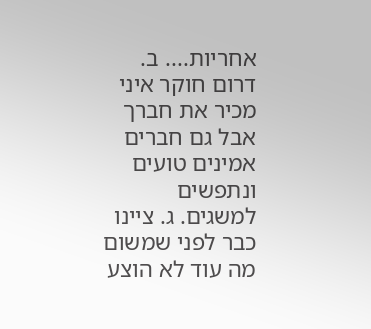אחריות.... ב. דרום חוקר איני מכיר את חברך אבל גם חברים אמינים טועים ונתפשים למשגים. ג. ציינו כבר לפני שמשום מה עוד לא הוצע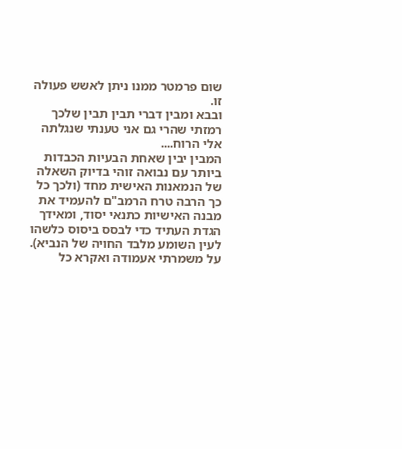שום פרמטר ממנו ניתן לאשש פעולה זו.
ובבא ומבין דברי תבין תבין שלכך רמזתי שהרי גם אני טענתי שנגלתה אלי הרוח....
המבין יבין שאחת הבעיות הכבדות ביותר עם נבואה זוהי בדיוק השאלה של הנמאנות האישית מחד (ולכך כל כך הרבה טרח הרמב"ם להעמיד את מבנה האישיות כתנאי יסוד, ומאידך הגדת העתיד כדי לבסס ביסוס כלשהו לעין השומע מלבד החויה של הנביא).
על משמרתי אעמודה ואקרא כל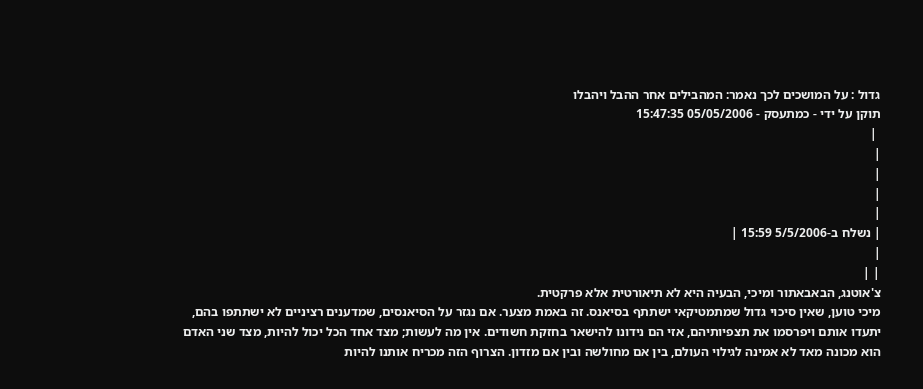גדול : על המושכים לכך נאמר: המהבילים אחר ההבל ויהבלו
תוקן על ידי - כמתעסק - 05/05/2006 15:47:35
 |
|
|
|
|
| נשלח ב-5/5/2006 15:59 |
|
| |
צ'אוטנג, הבאבאתור ומיכי, הבעיה היא לא תיאורטית אלא פרקטית.
מיכי טוען, שאין סיכוי גדול שמתמטיקאי ישתתף בסיאנס. זה באמת מצער. אם נגזר על הסיאנסים, שמדענים רציניים לא ישתתפו בהם, יתעדו אותם ויפרסמו את תצפיותיהם, אזי הם נידונו להישאר בחזקת חשודים. אין מה לעשות; מצד אחד הכל יכול להיות, מצד שני האדם הוא מכונה מאד לא אמינה לגילוי העולם, בין אם מחולשה ובין אם מזדון. הצרוף הזה מכריח אותנו להיות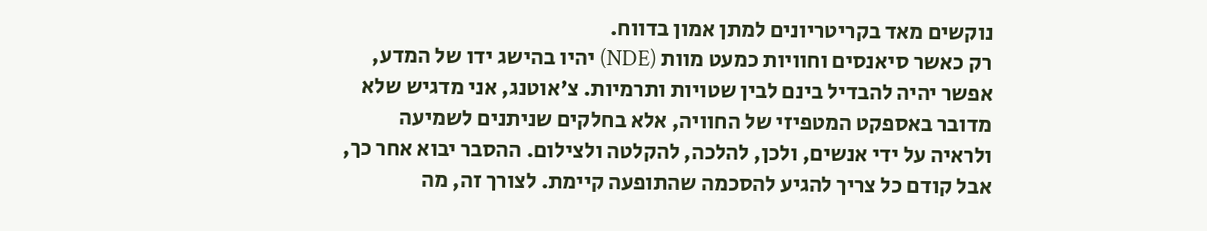נוקשים מאד בקריטריונים למתן אמון בדווח.
רק כאשר סיאנסים וחוויות כמעט מוות (NDE) יהיו בהישג ידו של המדע, אפשר יהיה להבדיל בינם לבין שטויות ותרמיות. צ'אוטנג, אני מדגיש שלא מדובר באספקט המטפיזי של החוויה, אלא בחלקים שניתנים לשמיעה ולראיה על ידי אנשים, ולכן, להלכה, להקלטה ולצילום. ההסבר יבוא אחר כך, אבל קודם כל צריך להגיע להסכמה שהתופעה קיימת. לצורך זה, מה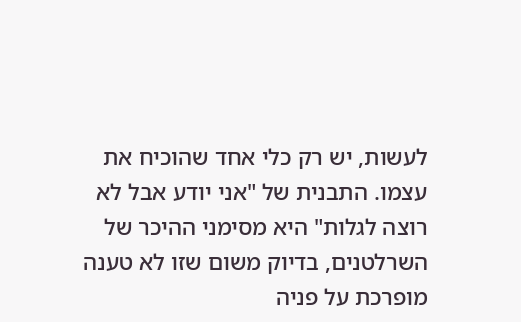לעשות, יש רק כלי אחד שהוכיח את עצמו. התבנית של "אני יודע אבל לא רוצה לגלות" היא מסימני ההיכר של השרלטנים, בדיוק משום שזו לא טענה מופרכת על פניה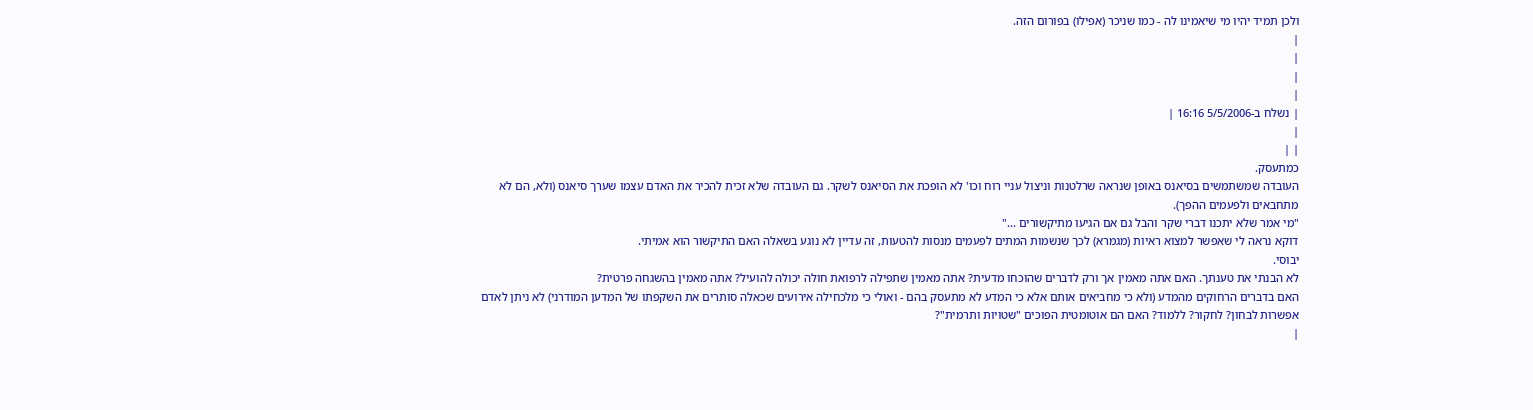ולכן תמיד יהיו מי שיאמינו לה - כמו שניכר (אפילו) בפורום הזה.
|
|
|
|
| נשלח ב-5/5/2006 16:16 |
|
| |
כמתעסק.
העובדה שמשתמשים בסיאנס באופן שנראה שרלטנות וניצול עניי רוח וכו' לא הופכת את הסיאנס לשקר. גם העובדה שלא זכית להכיר את האדם עצמו שערך סיאנס (ולא, הם לא מתחבאים ולפעמים ההפך).
"מי אמר שלא יתכנו דברי שקר והבל גם אם הגיעו מתיקשורים ..."
דוקא נראה לי שאפשר למצוא ראיות (מגמרא) לכך שנשמות המתים לפעמים מנסות להטעות, זה עדיין לא נוגע בשאלה האם התיקשור הוא אמיתי.
יבוסי.
לא הבנתי את טענתך. האם אתה מאמין אך ורק לדברים שהוכחו מדעית? אתה מאמין שתפילה לרפואת חולה יכולה להועיל? אתה מאמין בהשגחה פרטית?
האם בדברים הרחוקים מהמדע (ולא כי מחביאים אותם אלא כי המדע לא מתעסק בהם - ואולי כי מלכחילה אירועים שכאלה סותרים את השקפתו של המדען המודרני) לא ניתן לאדם אפשרות לבחון? לחקור? ללמוד? האם הם אוטומטית הפוכים "שטויות ותרמית"?
|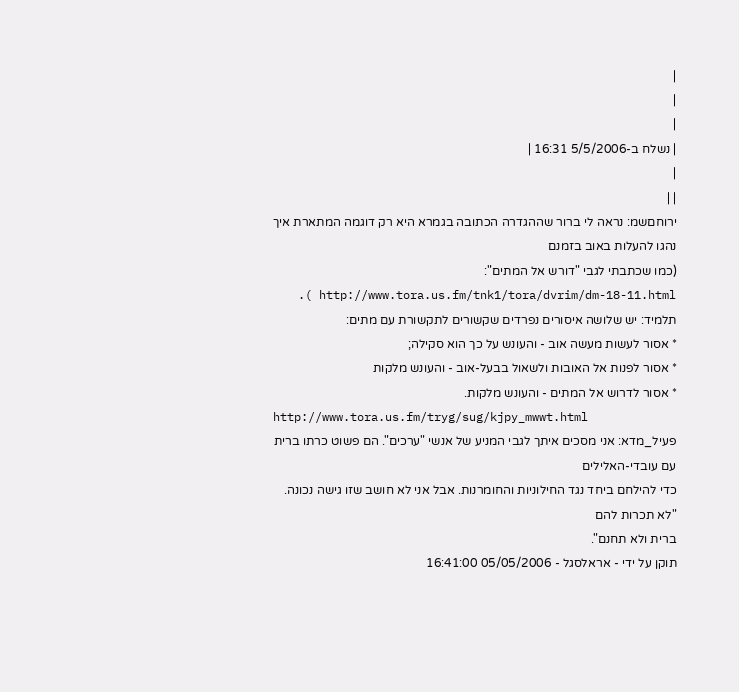|
|
|
| נשלח ב-5/5/2006 16:31 |
|
| |
ירוחםשמ: נראה לי ברור שההגדרה הכתובה בגמרא היא רק דוגמה המתארת איך נהגו להעלות באוב בזמנם
(כמו שכתבתי לגבי "דורש אל המתים": http://www.tora.us.fm/tnk1/tora/dvrim/dm-18-11.html ).
תלמיד: יש שלושה איסורים נפרדים שקשורים לתקשורת עם מתים:
* אסור לעשות מעשה אוב - והעונש על כך הוא סקילה;
* אסור לפנות אל האובות ולשאול בבעל-אוב - והעונש מלקות
* אסור לדרוש אל המתים - והעונש מלקות.
http://www.tora.us.fm/tryg/sug/kjpy_mwwt.html
פעיל_מדא: אני מסכים איתך לגבי המניע של אנשי "ערכים". הם פשוט כרתו ברית עם עובדי-האלילים
כדי להילחם ביחד נגד החילוניות והחומרנות. אבל אני לא חושב שזו גישה נכונה. "לא תכרות להם
ברית ולא תחנם".
תוקן על ידי - אראלסגל - 05/05/2006 16:41:00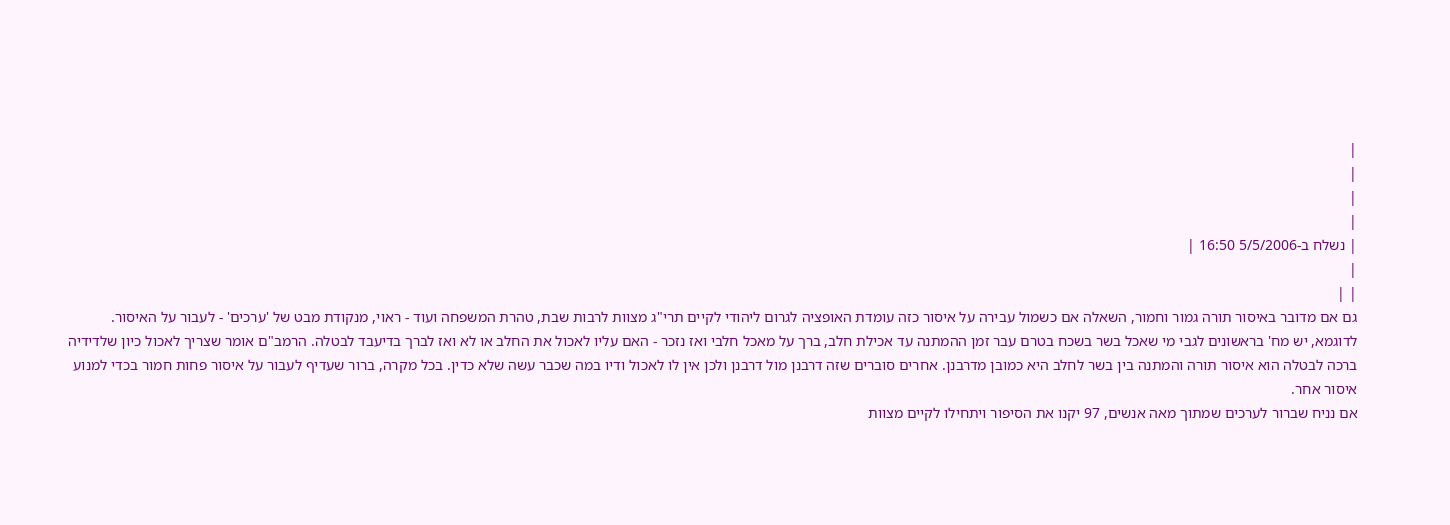|
|
|
|
| נשלח ב-5/5/2006 16:50 |
|
| |
גם אם מדובר באיסור תורה גמור וחמור, השאלה אם כשמול עבירה על איסור כזה עומדת האופציה לגרום ליהודי לקיים תרי"ג מצוות לרבות שבת, טהרת המשפחה ועוד - ראוי, מנקודת מבט של 'ערכים' - לעבור על האיסור.
לדוגמא, יש מח' בראשונים לגבי מי שאכל בשר בשכח בטרם עבר זמן ההמתנה עד אכילת חלב, ברך על מאכל חלבי ואז נזכר - האם עליו לאכול את החלב או לא ואז לברך בדיעבד לבטלה. הרמב"ם אומר שצריך לאכול כיון שלדידיה ברכה לבטלה הוא איסור תורה והמתנה בין בשר לחלב היא כמובן מדרבנן. אחרים סוברים שזה דרבנן מול דרבנן ולכן אין לו לאכול ודיו במה שכבר עשה שלא כדין. בכל מקרה, ברור שעדיף לעבור על איסור פחות חמור בכדי למנוע איסור אחר.
אם נניח שברור לערכים שמתוך מאה אנשים, 97 יקנו את הסיפור ויתחילו לקיים מצוות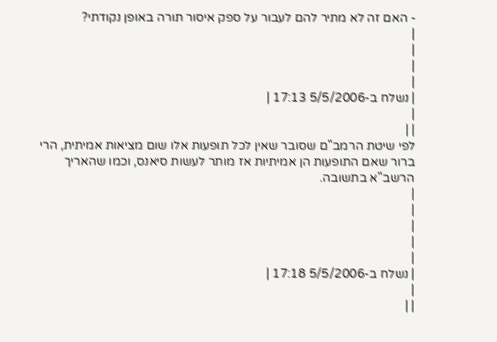- האם זה לא מתיר להם לעבור על ספק איסור תורה באופן נקודתי?
|
|
|
|
| נשלח ב-5/5/2006 17:13 |
|
| |
לפי שיטת הרמב"ם שסובר שאין לכל תופעות אלו שום מציאות אמיתית, הרי ברור שאם התופעות הן אמיתיות אז מותר לעשות סיאנס, וכמו שהאריך הרשב"א בתשובה.
|
|
|
|
|
| נשלח ב-5/5/2006 17:18 |
|
| |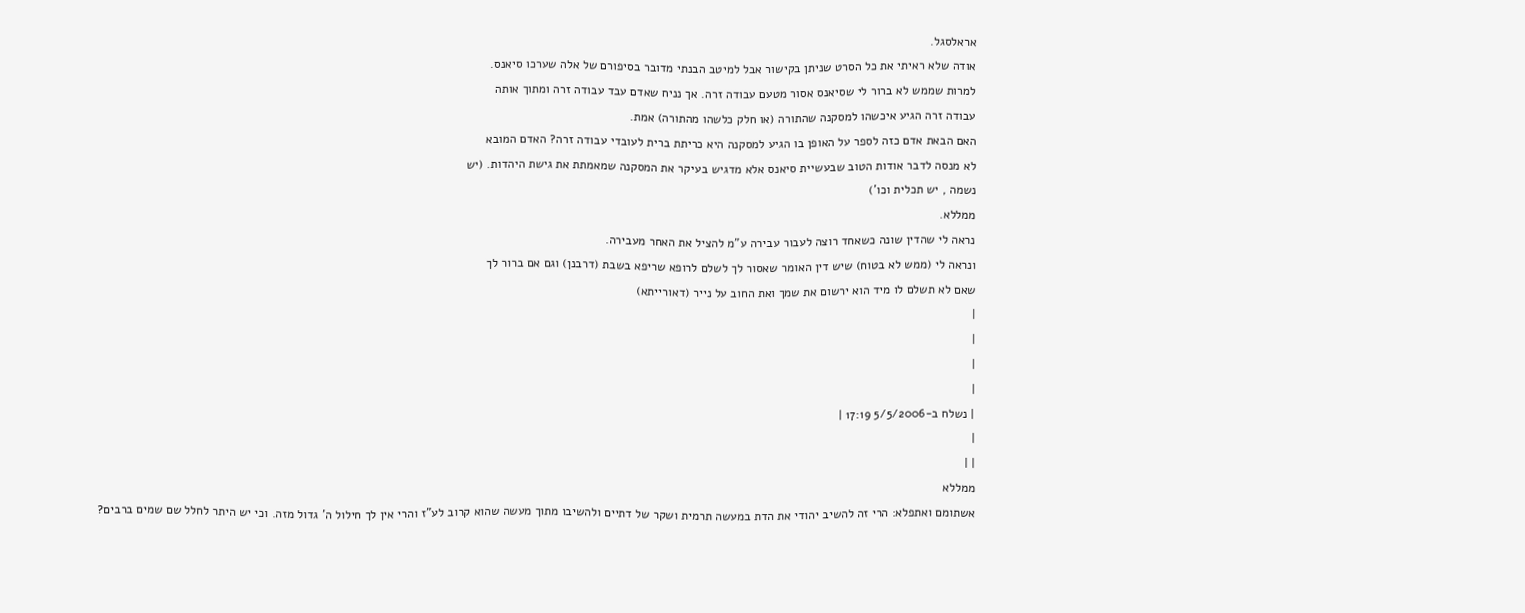אראלסגל.
אודה שלא ראיתי את כל הסרט שניתן בקישור אבל למיטב הבנתי מדובר בסיפורם של אלה שערכו סיאנס.
למרות שממש לא ברור לי שסיאנס אסור מטעם עבודה זרה. אך נניח שאדם עבד עבודה זרה ומתוך אותה
עבודה זרה הגיע איכשהו למסקנה שהתורה (או חלק כלשהו מהתורה) אמת.
האם הבאת אדם כזה לספר על האופן בו הגיע למסקנה היא כריתת ברית לעובדי עבודה זרה? האדם המובא
לא מנסה לדבר אודות הטוב שבעשיית סיאנס אלא מדגיש בעיקר את המסקנה שמאמתת את גישת היהדות. (יש
נשמה , יש תכלית וכו')
ממללא.
נראה לי שהדין שונה כשאחד רוצה לעבור עבירה ע"מ להציל את האחר מעבירה.
ונראה לי (ממש לא בטוח) שיש דין האומר שאסור לך לשלם לרופא שריפא בשבת (דרבנן) וגם אם ברור לך
שאם לא תשלם לו מיד הוא ירשום את שמך ואת החוב על נייר (דאורייתא)
|
|
|
|
| נשלח ב-5/5/2006 17:19 |
|
| |
ממללא
אשתומם ואתפלא: הרי זה להשיב יהודי את הדת במעשה תרמית ושקר של דתיים ולהשיבו מתוך מעשה שהוא קרוב לע"ז והרי אין לך חילול ה' גדול מזה. וכי יש היתר לחלל שם שמים ברבים?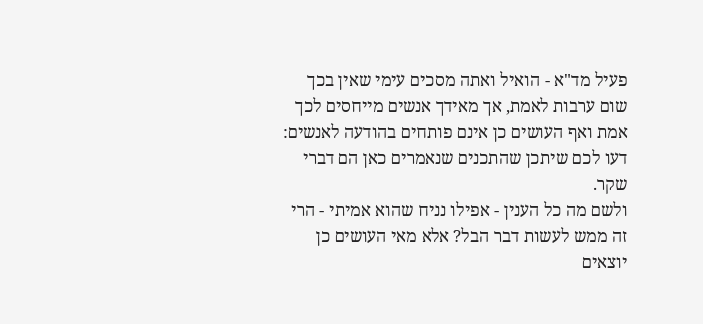פעיל מד"א - הואיל ואתה מסכים עימי שאין בכך שום ערבות לאמת, אך מאידך אנשים מייחסים לכך אמת ואף העושים כן אינם פותחים בהודעה לאנשים: דעו לכם שיתכן שהתכנים שנאמרים כאן הם דברי שקר.
ולשם מה כל הענין - אפילו נניח שהוא אמיתי - הרי זה ממש לעשות דבר הבל? אלא מאי העושים כן יוצאים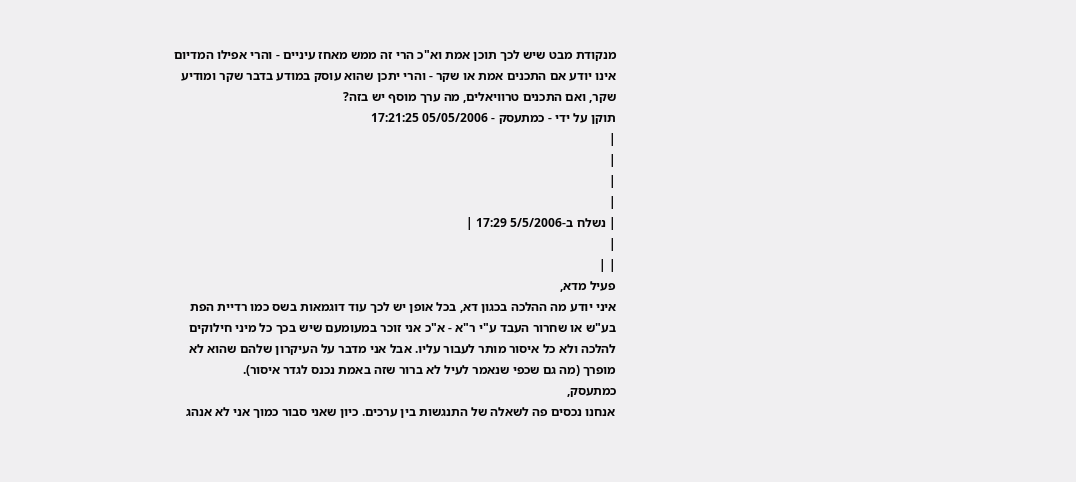מנקודת מבט שיש לכך תוכן אמת וא"כ הרי זה ממש מאחז עיניים - והרי אפילו המדיום אינו יודע אם התכנים אמת או שקר - והרי יתכן שהוא עוסק במודע בדבר שקר ומודיע שקר, ואם התכנים טרוויאלים, מה ערך מוסף יש בזה?
תוקן על ידי - כמתעסק - 05/05/2006 17:21:25
|
|
|
|
| נשלח ב-5/5/2006 17:29 |
|
| |
פעיל מדא,
איני יודע מה ההלכה בכגון דא, בכל אופן יש לכך עוד דוגמאות בשס כמו רדיית הפת בע"ש או שחרור העבד ע"י ר"א - א"כ אני זוכר במעומעם שיש בכך כל מיני חילוקים להלכה ולא כל איסור מותר לעבור עליו. אבל אני מדבר על העיקרון שלהם שהוא לא מופרך (מה גם שכפי שנאמר לעיל לא ברור שזה באמת נכנס לגדר איסור).
כמתעסק,
אנחנו נכסים פה לשאלה של התנגשות בין ערכים. כיון שאני סבור כמוך אני לא אנהג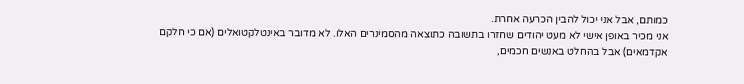כמותם, אבל אני יכול להבין הכרעה אחרת.
אני מכיר באופן אישי לא מעט יהודים שחזרו בתשובה כתוצאה מהסמינרים האלו. לא מדובר באינטלקטואלים (אם כי חלקם אקדמאים) אבל בהחלט באנשים חכמים,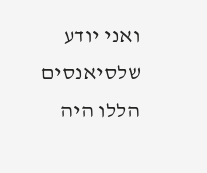ואני יודע שלסיאנסים הללו היה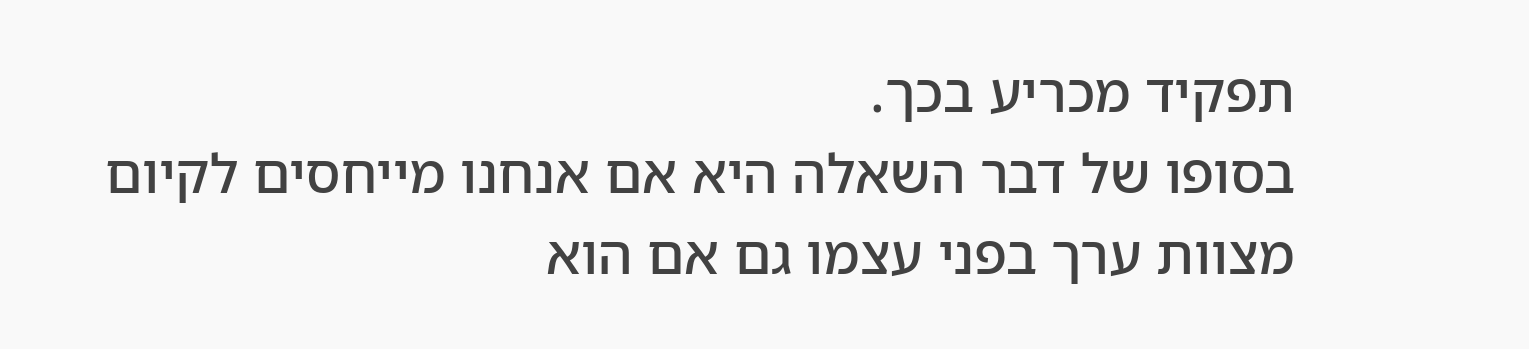תפקיד מכריע בכך.
בסופו של דבר השאלה היא אם אנחנו מייחסים לקיום מצוות ערך בפני עצמו גם אם הוא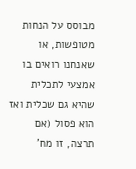מבוסס על הנחות מטופשות, או שאנחנו רואים בו אמצעי לתכלית שהיא גם שכלית ואז הוא פסול (אם תרצה, זו מח'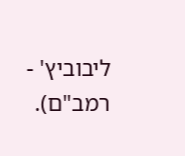ליבוביץ' - רמב"ם).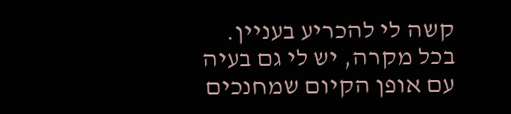קשה לי להכריע בעניין.
בכל מקרה, יש לי גם בעיה עם אופן הקיום שמחנכים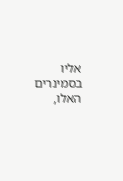אליו בסמינרים האלו,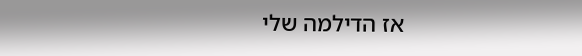אז הדילמה שלי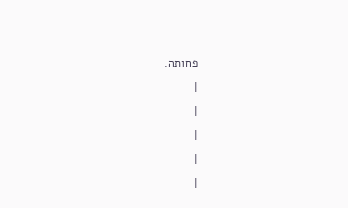פחותה.
|
|
|
|
|